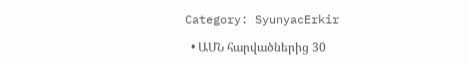Category: SyunyacErkir

  • ԱՄՆ հարվածներից 30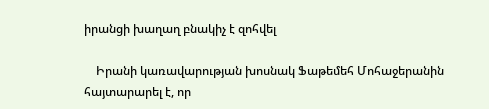իրանցի խաղաղ բնակիչ է զոհվել

    Իրանի կառավարության խոսնակ Ֆաթեմեհ Մոհաջերանին հայտարարել է, որ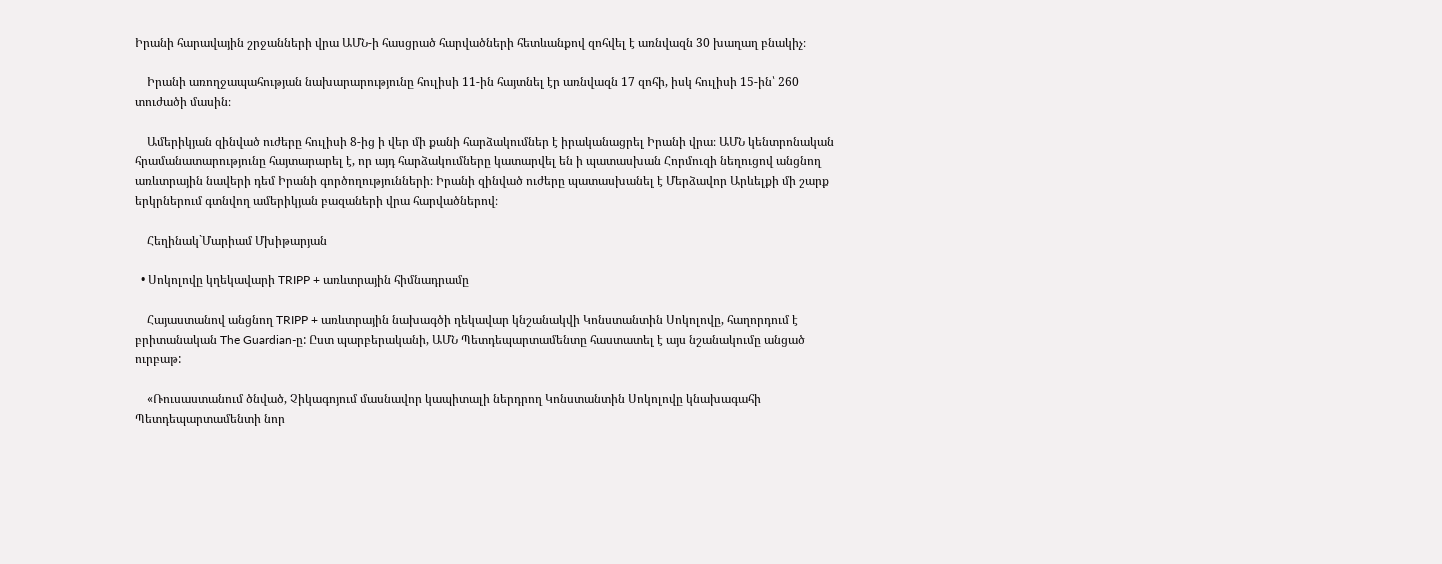Իրանի հարավային շրջանների վրա ԱՄՆ-ի հասցրած հարվածների հետևանքով զոհվել է առնվազն 30 խաղաղ բնակիչ։

    Իրանի առողջապահության նախարարությունը հուլիսի 11-ին հայտնել էր առնվազն 17 զոհի, իսկ հուլիսի 15-ին՝ 260 տուժածի մասին։

    Ամերիկյան զինված ուժերը հուլիսի 8-ից ի վեր մի քանի հարձակումներ է իրականացրել Իրանի վրա։ ԱՄՆ կենտրոնական հրամանատարությունը հայտարարել է, որ այդ հարձակումները կատարվել են ի պատասխան Հորմուզի նեղուցով անցնող առևտրային նավերի դեմ Իրանի գործողությունների։ Իրանի զինված ուժերը պատասխանել է Մերձավոր Արևելքի մի շարք երկրներում գտնվող ամերիկյան բազաների վրա հարվածներով։

    Հեղինակ`Մարիամ Մխիթարյան

  • Սոկոլովը կղեկավարի TRIPP + առևտրային հիմնադրամը

    Հայաստանով անցնող TRIPP + առևտրային նախագծի ղեկավար կնշանակվի Կոնստանտին Սոկոլովը, հաղորդում է բրիտանական The Guardian-ը: Ըստ պարբերականի, ԱՄՆ Պետդեպարտամենտը հաստատել է այս նշանակումը անցած ուրբաթ:

    «Ռուսաստանում ծնված, Չիկագոյում մասնավոր կապիտալի ներդրող Կոնստանտին Սոկոլովը կնախագահի Պետդեպարտամենտի նոր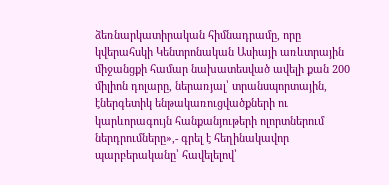ձեռնարկատիրական հիմնադրամը, որը կվերահսկի Կենտրոնական Ասիայի առևտրային միջանցքի համար նախատեսված ավելի քան 200 միլիոն դոլարը, ներառյալ՝ տրանսպորտային, էներգետիկ ենթակառուցվածքների ու կարևորագույն հանքանյութերի ոլորտներում ներդրումները»,- գրել է հեղինակավոր պարբերականը՝ հավելելով՝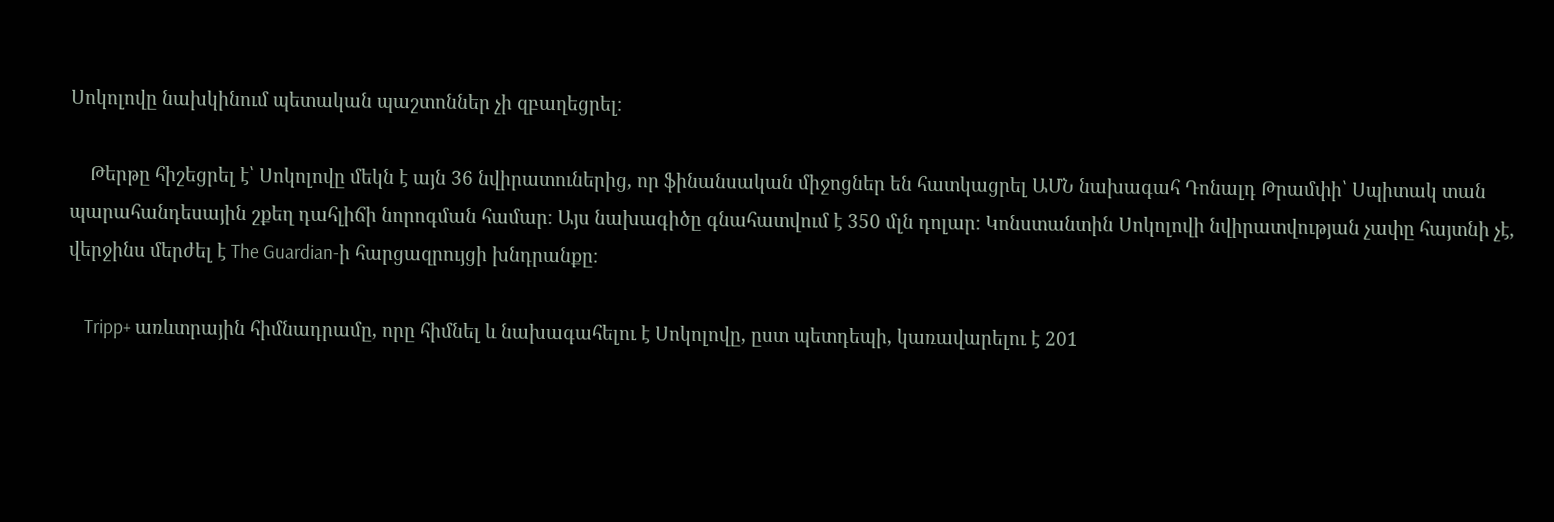Սոկոլովը նախկինում պետական պաշտոններ չի զբաղեցրել։

    Թերթը հիշեցրել է՝ Սոկոլովը մեկն է այն 36 նվիրատուներից, որ ֆինանսական միջոցներ են հատկացրել ԱՄՆ նախագահ Դոնալդ Թրամփի՝ Սպիտակ տան պարահանդեսային շքեղ դահլիճի նորոգման համար։ Այս նախագիծը գնահատվում է 350 մլն դոլար։ Կոնստանտին Սոկոլովի նվիրատվության չափը հայտնի չէ, վերջինս մերժել է The Guardian-ի հարցազրույցի խնդրանքը։

    Tripp+ առևտրային հիմնադրամը, որը հիմնել և նախագահելու է Սոկոլովը, ըստ պետդեպի, կառավարելու է 201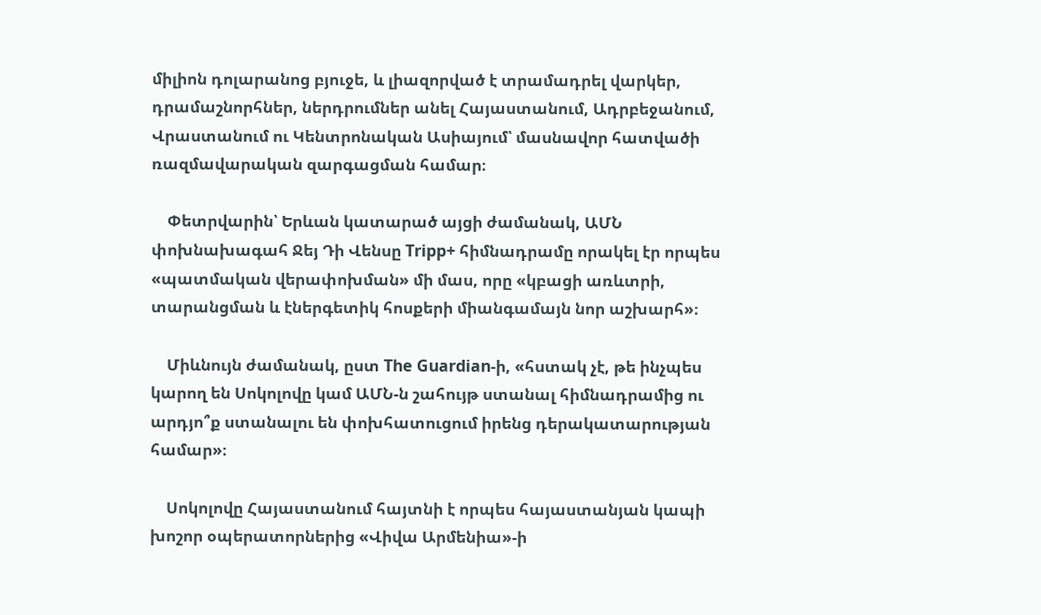միլիոն դոլարանոց բյուջե, և լիազորված է տրամադրել վարկեր, դրամաշնորհներ, ներդրումներ անել Հայաստանում, Ադրբեջանում, Վրաստանում ու Կենտրոնական Ասիայում՝ մասնավոր հատվածի ռազմավարական զարգացման համար։

    Փետրվարին՝ Երևան կատարած այցի ժամանակ, ԱՄՆ փոխնախագահ Ջեյ Դի Վենսը Tripp+ հիմնադրամը որակել էր որպես «պատմական վերափոխման» մի մաս, որը «կբացի առևտրի, տարանցման և էներգետիկ հոսքերի միանգամայն նոր աշխարհ»։

    Միևնույն ժամանակ, ըստ The Guardian-ի, «հստակ չէ, թե ինչպես կարող են Սոկոլովը կամ ԱՄՆ-ն շահույթ ստանալ հիմնադրամից ու արդյո՞ք ստանալու են փոխհատուցում իրենց դերակատարության համար»։

    Սոկոլովը Հայաստանում հայտնի է որպես հայաստանյան կապի խոշոր օպերատորներից «Վիվա Արմենիա»-ի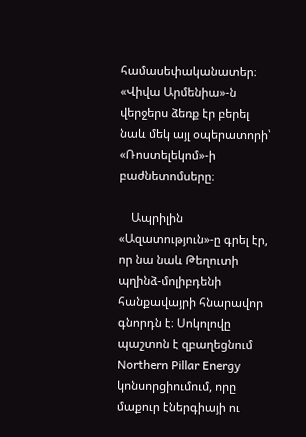համասեփականատեր։ «Վիվա Արմենիա»-ն վերջերս ձեռք էր բերել նաև մեկ այլ օպերատորի՝ «Ռոստելեկոմ»-ի բաժնետոմսերը։

    Ապրիլին «Ազատություն»-ը գրել էր, որ նա նաև Թեղուտի պղինձ-մոլիբդենի հանքավայրի հնարավոր գնորդն է։ Սոկոլովը պաշտոն է զբաղեցնում Northern Pillar Energy կոնսորցիումում, որը մաքուր էներգիայի ու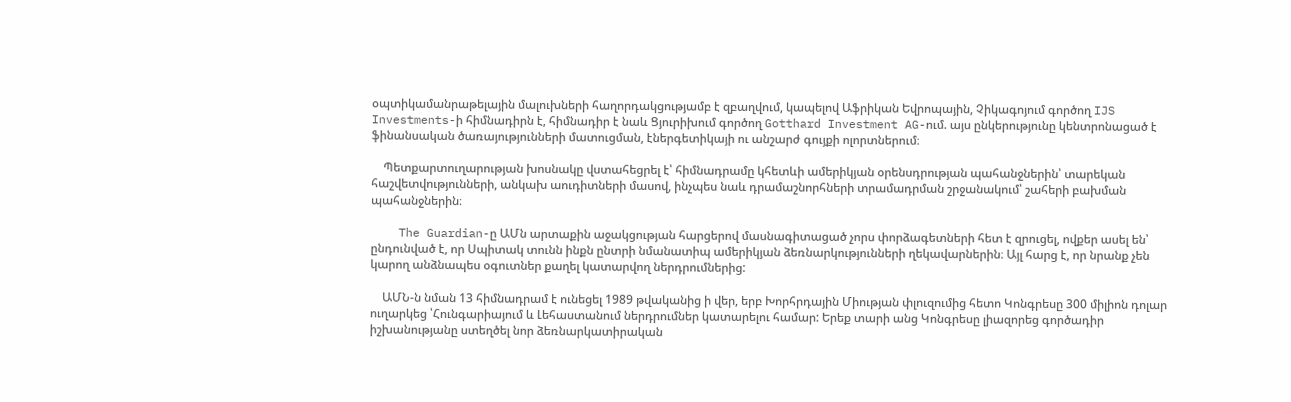օպտիկամանրաթելային մալուխների հաղորդակցությամբ է զբաղվում, կապելով Աֆրիկան Եվրոպային, Չիկագոյում գործող IJS Investments-ի հիմնադիրն է, հիմնադիր է նաև Ցյուրիխում գործող Gotthard Investment AG-ում. այս ընկերությունը կենտրոնացած է ֆինանսական ծառայությունների մատուցման, էներգետիկայի ու անշարժ գույքի ոլորտներում։

    Պետքարտուղարության խոսնակը վստահեցրել է՝ հիմնադրամը կհետևի ամերիկյան օրենսդրության պահանջներին՝ տարեկան հաշվետվությունների, անկախ աուդիտների մասով, ինչպես նաև դրամաշնորհների տրամադրման շրջանակում՝ շահերի բախման պահանջներին։

    The Guardian-ը ԱՄն արտաքին աջակցության հարցերով մասնագիտացած չորս փորձագետների հետ է զրուցել, ովքեր ասել են՝ ընդունված է, որ Սպիտակ տունն ինքն ընտրի նմանատիպ ամերիկյան ձեռնարկությունների ղեկավարներին։ Այլ հարց է, որ նրանք չեն կարող անձնապես օգուտներ քաղել կատարվող ներդրումներից:

    ԱՄՆ-ն նման 13 հիմնադրամ է ունեցել 1989 թվականից ի վեր, երբ Խորհրդային Միության փլուզումից հետո Կոնգրեսը 300 միլիոն դոլար ուղարկեց ՝Հունգարիայում և Լեհաստանում ներդրումներ կատարելու համար: Երեք տարի անց Կոնգրեսը լիազորեց գործադիր իշխանությանը ստեղծել նոր ձեռնարկատիրական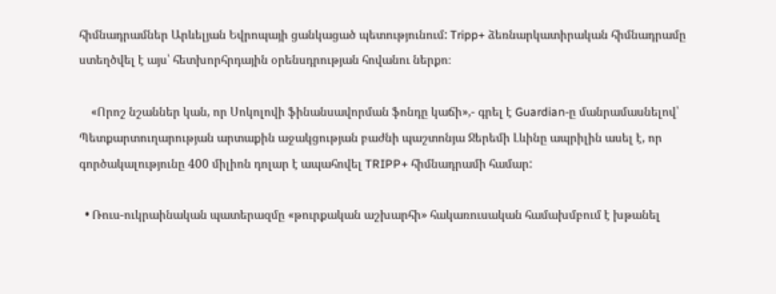հիմնադրամներ Արևելյան Եվրոպայի ցանկացած պետությունում: Tripp+ ձեռնարկատիրական հիմնադրամը ստեղծվել է այս՝ հետխորհրդային օրենսդրության հովանու ներքո։

    «Որոշ նշաններ կան, որ Սոկոլովի ֆինանսավորման ֆոնդը կաճի»,- գրել է Guardian-ը մանրամասնելով՝ Պետքարտուղարության արտաքին աջակցության բաժնի պաշտոնյա Ջերեմի Լևինը ապրիլին ասել է, որ գործակալությունը 400 միլիոն դոլար է ապահովել TRIPP+ հիմնադրամի համար:

  • Ռուս-ուկրաինական պատերազմը «թուրքական աշխարհի» հակառուսական համախմբում է խթանել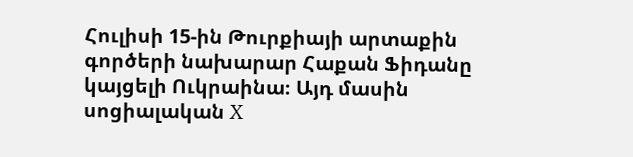Հուլիսի 15-ին Թուրքիայի արտաքին գործերի նախարար Հաքան Ֆիդանը կայցելի Ուկրաինա։ Այդ մասին սոցիալական X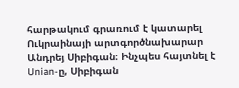հարթակում գրառում է կատարել Ուկրաինայի արտգործնախարար Անդրեյ Սիբիգան։ Ինչպես հայտնել է Unian-ը, Սիբիգան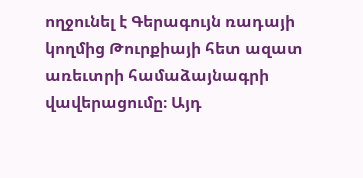ողջունել է Գերագույն ռադայի կողմից Թուրքիայի հետ ազատ առեւտրի համաձայնագրի վավերացումը։ Այդ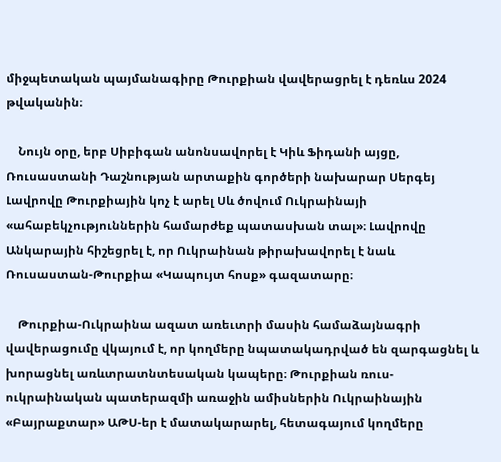միջպետական պայմանագիրը Թուրքիան վավերացրել է դեռևս 2024 թվականին։

    Նույն օրը, երբ Սիբիգան անոնսավորել է Կիև Ֆիդանի այցը, Ռուսաստանի Դաշնության արտաքին գործերի նախարար Սերգեյ Լավրովը Թուրքիային կոչ է արել Սև ծովում Ուկրաինայի «ահաբեկչություններին համարժեք պատասխան տալ»։ Լավրովը Անկարային հիշեցրել է, որ Ուկրաինան թիրախավորել է նաև Ռուսաստան-Թուրքիա «Կապույտ հոսք» գազատարը։

    Թուրքիա-Ուկրաինա ազատ առեւտրի մասին համաձայնագրի վավերացումը վկայում է, որ կողմերը նպատակադրված են զարգացնել և խորացնել առևտրատնտեսական կապերը։ Թուրքիան ռուս-ուկրաինական պատերազմի առաջին ամիսներին Ուկրաինային «Բայրաքտար» ԱԹՍ-եր է մատակարարել, հետագայում կողմերը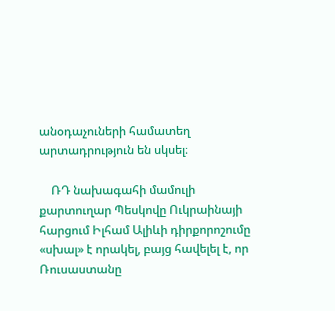անօդաչուների համատեղ արտադրություն են սկսել։

    ՌԴ նախագահի մամուլի քարտուղար Պեսկովը Ուկրաինայի հարցում Իլհամ Ալիևի դիրքորոշումը «սխալ» է որակել, բայց հավելել է, որ Ռուսաստանը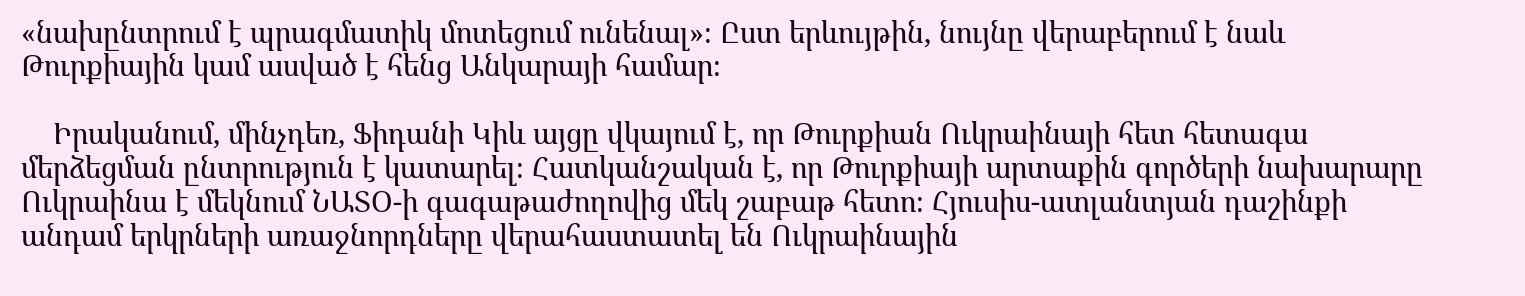«նախընտրում է պրագմատիկ մոտեցում ունենալ»։ Ըստ երևույթին, նույնը վերաբերում է նաև Թուրքիային կամ ասված է հենց Անկարայի համար։

    Իրականում, մինչդեռ, Ֆիդանի Կիև այցը վկայում է, որ Թուրքիան Ուկրաինայի հետ հետագա մերձեցման ընտրություն է կատարել։ Հատկանշական է, որ Թուրքիայի արտաքին գործերի նախարարը Ուկրաինա է մեկնում ՆԱՏՕ-ի գագաթաժողովից մեկ շաբաթ հետո։ Հյուսիս-ատլանտյան դաշինքի անդամ երկրների առաջնորդները վերահաստատել են Ուկրաինային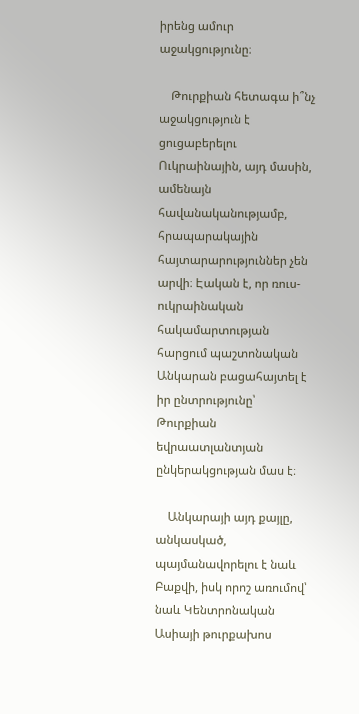իրենց ամուր աջակցությունը։

    Թուրքիան հետագա ի՞նչ աջակցություն է ցուցաբերելու Ուկրաինային, այդ մասին, ամենայն հավանականությամբ, հրապարակային հայտարարություններ չեն արվի։ Էական է, որ ռուս-ուկրաինական հակամարտության հարցում պաշտոնական Անկարան բացահայտել է իր ընտրությունը՝ Թուրքիան եվրաատլանտյան ընկերակցության մաս է։

    Անկարայի այդ քայլը, անկասկած, պայմանավորելու է նաև Բաքվի, իսկ որոշ առումով՝ նաև Կենտրոնական Ասիայի թուրքախոս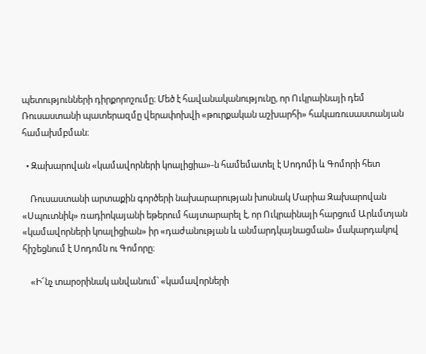պետությունների դիրքորոշումը։ Մեծ է հավանականությունը, որ Ուկրաինայի դեմ Ռուսաստանի պատերազմը վերափոխվի «թուրքական աշխարհի» հակառուսաստանյան համախմբման։

  • Զախարովան «կամավորների կոալիցիա»-ն համեմատել է Սոդոմի և Գոմորի հետ

    Ռուսաստանի արտաքին գործերի նախարարության խոսնակ Մարիա Զախարովան «Սպուտնիկ» ռադիոկայանի եթերում հայտարարել է, որ Ուկրաինայի հարցում Արևմտյան «կամավորների կոալիցիան» իր «դաժանության և անմարդկայնացման» մակարդակով հիշեցնում է Սոդոմն ու Գոմորը։

    «Ի՜նչ տարօրինակ անվանում՝ «կամավորների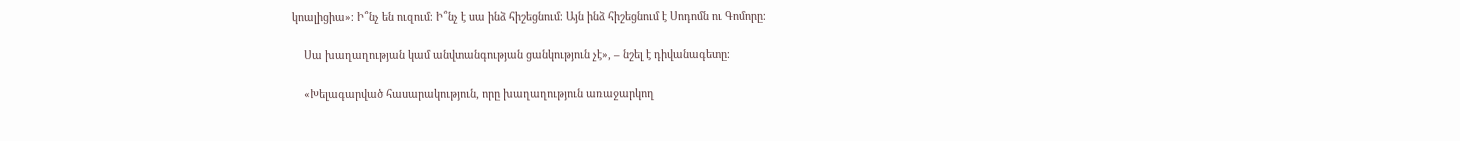կոալիցիա»։ Ի՞նչ են ուզում։ Ի՞նչ է սա ինձ հիշեցնում։ Այն ինձ հիշեցնում է Սոդոմն ու Գոմորը։

    Սա խաղաղության կամ անվտանգության ցանկություն չէ», – նշել է դիվանագետը։

    «Խելագարված հասարակություն, որը խաղաղություն առաջարկող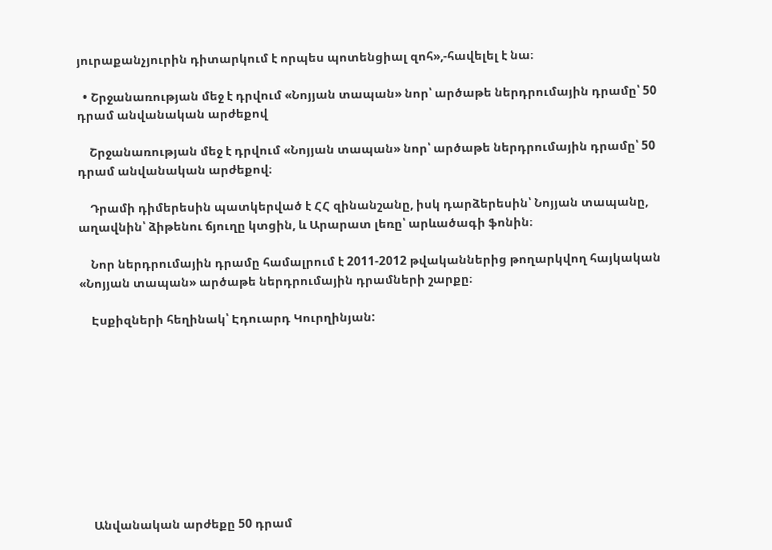յուրաքանչյուրին դիտարկում է որպես պոտենցիալ զոհ»,-հավելել է նա։

  • Շրջանառության մեջ է դրվում «Նոյյան տապան» նոր՝ արծաթե ներդրումային դրամը՝ 50 դրամ անվանական արժեքով

    Շրջանառության մեջ է դրվում «Նոյյան տապան» նոր՝ արծաթե ներդրումային դրամը՝ 50 դրամ անվանական արժեքով։

    Դրամի դիմերեսին պատկերված է ՀՀ զինանշանը, իսկ դարձերեսին՝ Նոյյան տապանը, աղավնին՝ ձիթենու ճյուղը կտցին, և Արարատ լեռը՝ արևածագի ֆոնին։

    Նոր ներդրումային դրամը համալրում է 2011-2012 թվականներից թողարկվող հայկական «Նոյյան տապան» արծաթե ներդրումային դրամների շարքը։

    Էսքիզների հեղինակ՝ Էդուարդ Կուրղինյան:










    Անվանական արժեքը 50 դրամ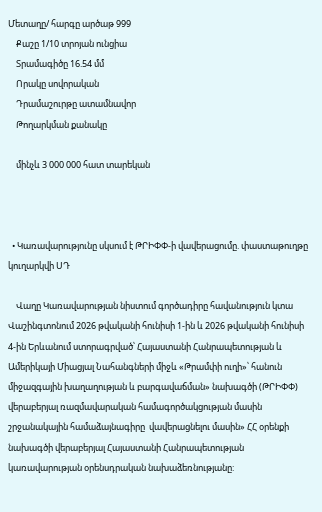Մետաղը/ հարգը արծաթ 999
    Քաշը 1/10 տրոյան ունցիա
    Տրամագիծը 16.54 մմ
    Որակը սովորական
    Դրամաշուրթը ատամնավոր
    Թողարկման քանակը

    մինչև 3 000 000 հատ տարեկան



  • Կառավարությունը սկսում է ԹՐԻՓՓ-ի վավերացումը. փաստաթուղթը կուղարկվի ՍԴ

    Վաղը Կառավարության նիստում գործադիրը հավանություն կտա Վաշինգտոնում 2026 թվականի հունիսի 1-ին և 2026 թվականի հունիսի 4-ին Երևանում ստորագրված՝ Հայաստանի Հանրապետության և Ամերիկայի Միացյալ Նահանգների միջև «Թրամփի ուղի»՝ հանուն միջազգային խաղաղության և բարգավաճման» նախագծի (ԹՐԻՓՓ) վերաբերյալ ռազմավարական համագործակցության մասին շրջանակային համաձայնագիրը  վավերացնելու մասին» ՀՀ օրենքի նախագծի վերաբերյալ Հայաստանի Հանրապետության կառավարության օրենսդրական նախաձեռնությանը: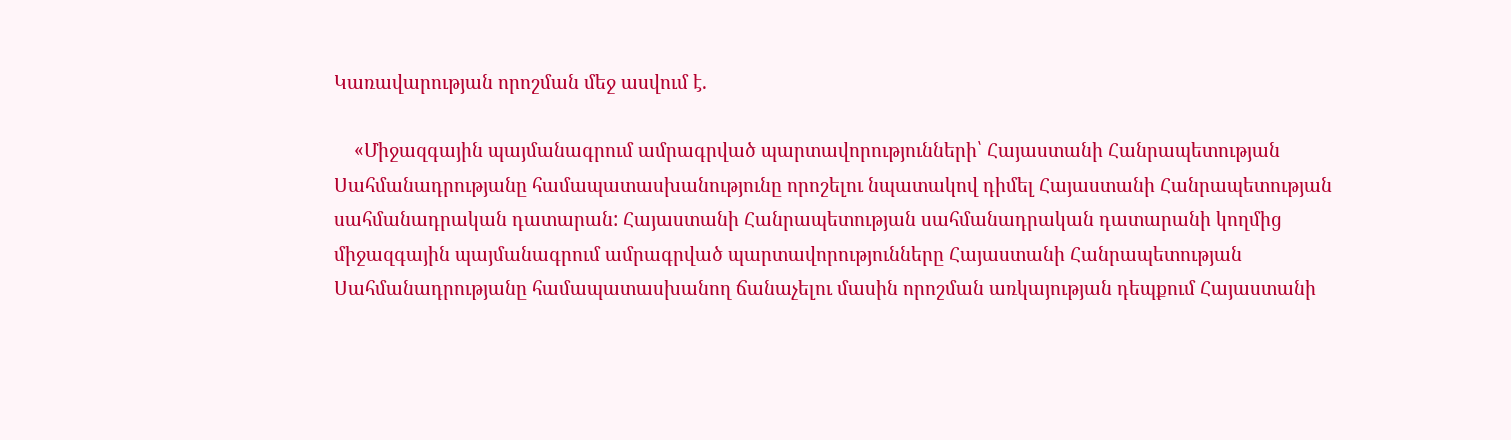Կառավարության որոշման մեջ ասվում է.

    «Միջազգային պայմանագրում ամրագրված պարտավորությունների՝ Հայաստանի Հանրապետության Սահմանադրությանը համապատասխանությունը որոշելու նպատակով դիմել Հայաստանի Հանրապետության սահմանադրական դատարան: Հայաստանի Հանրապետության սահմանադրական դատարանի կողմից  միջազգային պայմանագրում ամրագրված պարտավորությունները Հայաստանի Հանրապետության Սահմանադրությանը համապատասխանող ճանաչելու մասին որոշման առկայության դեպքում Հայաստանի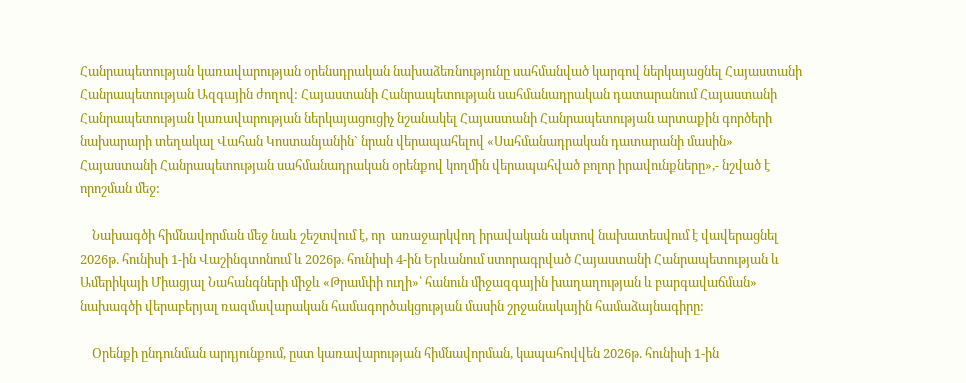Հանրապետության կառավարության օրենսդրական նախաձեռնությունը սահմանված կարգով ներկայացնել Հայաստանի Հանրապետության Ազգային ժողով: Հայաստանի Հանրապետության սահմանադրական դատարանում Հայաստանի Հանրապետության կառավարության ներկայացուցիչ նշանակել Հայաստանի Հանրապետության արտաքին գործերի նախարարի տեղակալ Վահան Կոստանյանին` նրան վերապահելով «Սահմանադրական դատարանի մասին» Հայաստանի Հանրապետության սահմանադրական օրենքով կողմին վերապահված բոլոր իրավունքները»,- նշված է որոշման մեջ:

    Նախագծի հիմնավորման մեջ նաև շեշտվում է, որ  առաջարկվող իրավական ակտով նախատեսվում է վավերացնել 2026թ. հունիսի 1-ին Վաշինգտոնում և 2026թ. հունիսի 4-ին Երևանում ստորագրված Հայաստանի Հանրապետության և Ամերիկայի Միացյալ Նահանգների միջև «Թրամփի ուղի»՝ հանուն միջազգային խաղաղության և բարգավաճման» նախագծի վերաբերյալ ռազմավարական համագործակցության մասին շրջանակային համաձայնագիրը:

    Օրենքի ընդունման արդյունքում, ըստ կառավարության հիմնավորման, կապահովվեն 2026թ. հունիսի 1-ին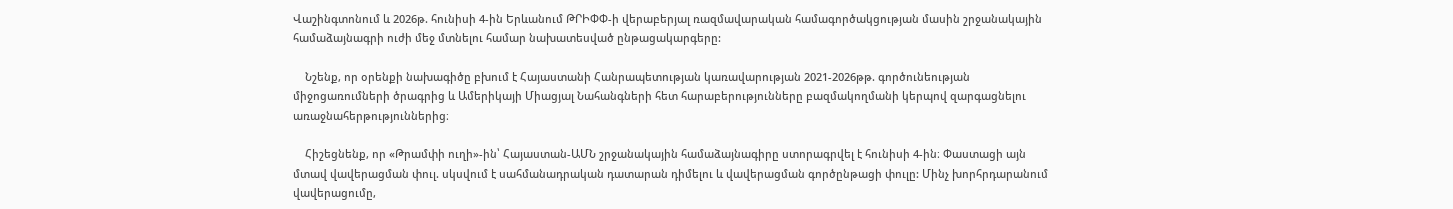Վաշինգտոնում և 2026թ. հունիսի 4-ին Երևանում ԹՐԻՓՓ-ի վերաբերյալ ռազմավարական համագործակցության մասին շրջանակային համաձայնագրի ուժի մեջ մտնելու համար նախատեսված ընթացակարգերը:

    Նշենք, որ օրենքի նախագիծը բխում է Հայաստանի Հանրապետության կառավարության 2021-2026թթ. գործունեության միջոցառումների ծրագրից և Ամերիկայի Միացյալ Նահանգների հետ հարաբերությունները բազմակողմանի կերպով զարգացնելու առաջնահերթություններից։

    Հիշեցնենք, որ «Թրամփի ուղի»-ին՝ Հայաստան-ԱՄՆ շրջանակային համաձայնագիրը ստորագրվել է հունիսի 4-ին։ Փաստացի այն մտավ վավերացման փուլ. սկսվում է սահմանադրական դատարան դիմելու և վավերացման գործընթացի փուլը: Մինչ խորհրդարանում վավերացումը,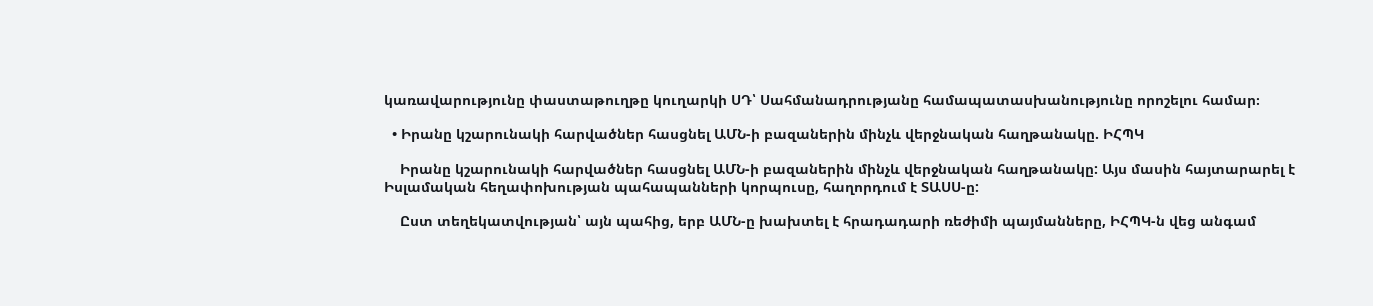կառավարությունը փաստաթուղթը կուղարկի ՍԴ՝ Սահմանադրությանը համապատասխանությունը որոշելու համար։

  • Իրանը կշարունակի հարվածներ հասցնել ԱՄՆ-ի բազաներին մինչև վերջնական հաղթանակը. ԻՀՊԿ

    Իրանը կշարունակի հարվածներ հասցնել ԱՄՆ-ի բազաներին մինչև վերջնական հաղթանակը: Այս մասին հայտարարել է Իսլամական հեղափոխության պահապանների կորպուսը, հաղորդում է ՏԱՍՍ-ը:

    Ըստ տեղեկատվության՝ այն պահից, երբ ԱՄՆ-ը խախտել է հրադադարի ռեժիմի պայմանները, ԻՀՊԿ-ն վեց անգամ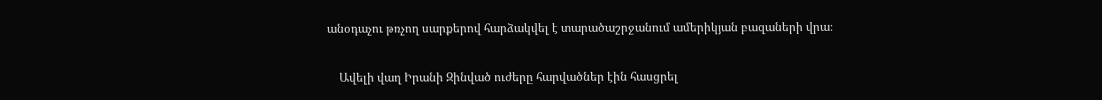անօդաչու թռչող սարքերով հարձակվել է տարածաշրջանում ամերիկյան բազաների վրա։

    Ավելի վաղ Իրանի Զինված ուժերը հարվածներ էին հասցրել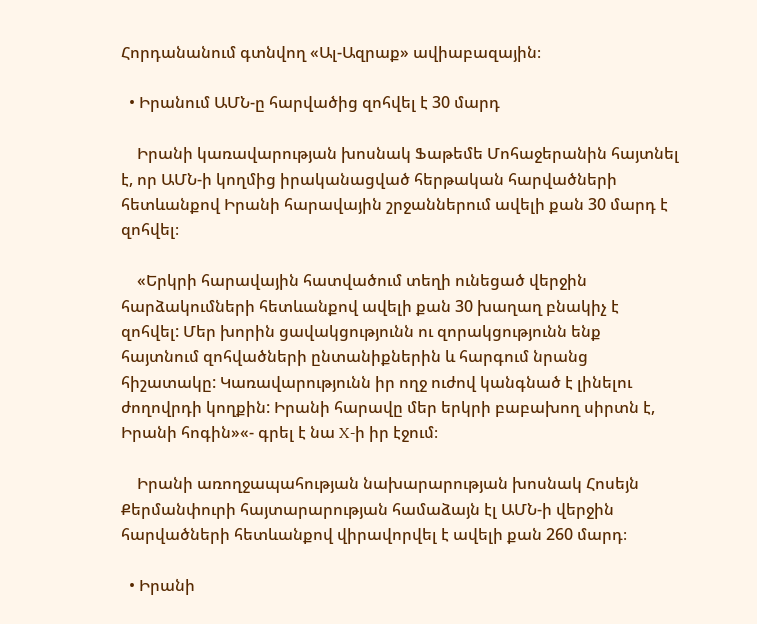Հորդանանում գտնվող «Ալ-Ազրաք» ավիաբազային։

  • Իրանում ԱՄՆ-ը հարվածից զոհվել է 30 մարդ

    Իրանի կառավարության խոսնակ Ֆաթեմե Մոհաջերանին հայտնել է, որ ԱՄՆ-ի կողմից իրականացված հերթական հարվածների հետևանքով Իրանի հարավային շրջաններում ավելի քան 30 մարդ է զոհվել։

    «Երկրի հարավային հատվածում տեղի ունեցած վերջին հարձակումների հետևանքով ավելի քան 30 խաղաղ բնակիչ է զոհվել: Մեր խորին ցավակցությունն ու զորակցությունն ենք հայտնում զոհվածների ընտանիքներին և հարգում նրանց հիշատակը: Կառավարությունն իր ողջ ուժով կանգնած է լինելու ժողովրդի կողքին: Իրանի հարավը մեր երկրի բաբախող սիրտն է, Իրանի հոգին»«- գրել է նա X-ի իր էջում։

    Իրանի առողջապահության նախարարության խոսնակ Հոսեյն Քերմանփուրի հայտարարության համաձայն էլ ԱՄՆ-ի վերջին հարվածների հետևանքով վիրավորվել է ավելի քան 260 մարդ։

  • Իրանի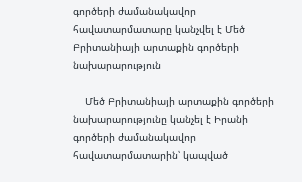գործերի ժամանակավոր հավատարմատարը կանչվել է Մեծ Բրիտանիայի արտաքին գործերի նախարարություն

    Մեծ Բրիտանիայի արտաքին գործերի նախարարությունը կանչել է Իրանի գործերի ժամանակավոր հավատարմատարին՝ կապված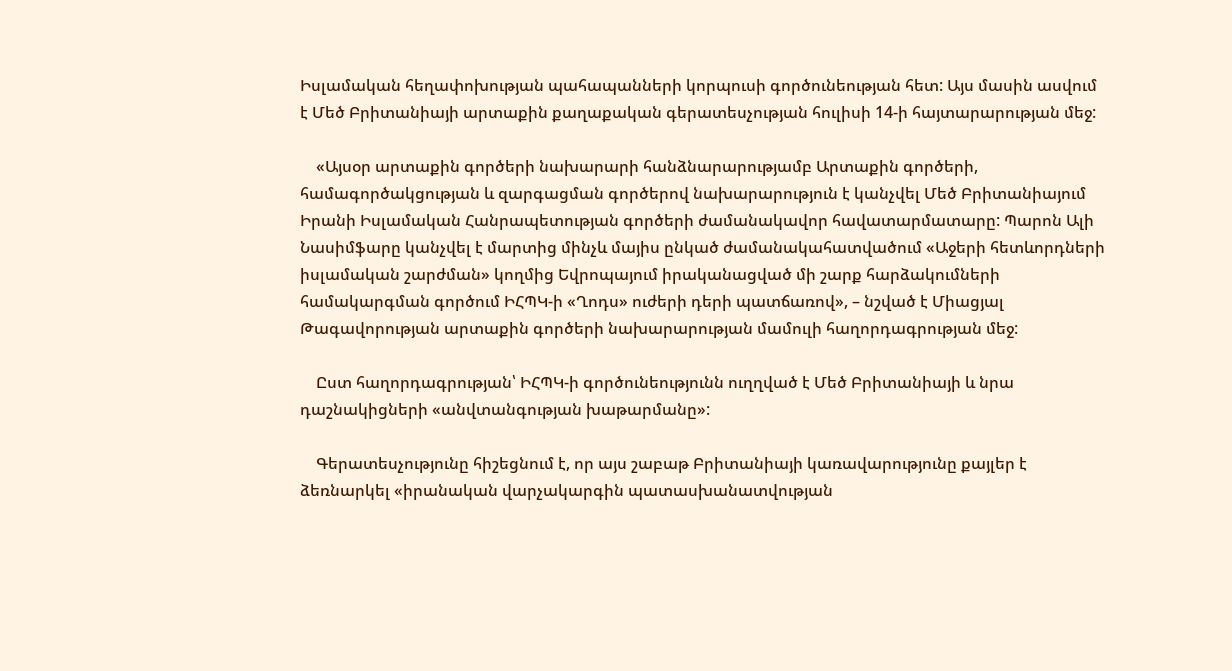Իսլամական հեղափոխության պահապանների կորպուսի գործունեության հետ: Այս մասին ասվում է Մեծ Բրիտանիայի արտաքին քաղաքական գերատեսչության հուլիսի 14-ի հայտարարության մեջ:

    «Այսօր արտաքին գործերի նախարարի հանձնարարությամբ Արտաքին գործերի, համագործակցության և զարգացման գործերով նախարարություն է կանչվել Մեծ Բրիտանիայում Իրանի Իսլամական Հանրապետության գործերի ժամանակավոր հավատարմատարը: Պարոն Ալի Նասիմֆարը կանչվել է մարտից մինչև մայիս ընկած ժամանակահատվածում «Աջերի հետևորդների իսլամական շարժման» կողմից Եվրոպայում իրականացված մի շարք հարձակումների համակարգման գործում ԻՀՊԿ-ի «Ղոդս» ուժերի դերի պատճառով», – նշված է Միացյալ Թագավորության արտաքին գործերի նախարարության մամուլի հաղորդագրության մեջ:

    Ըստ հաղորդագրության՝ ԻՀՊԿ-ի գործունեությունն ուղղված է Մեծ Բրիտանիայի և նրա դաշնակիցների «անվտանգության խաթարմանը»:

    Գերատեսչությունը հիշեցնում է, որ այս շաբաթ Բրիտանիայի կառավարությունը քայլեր է ձեռնարկել «իրանական վարչակարգին պատասխանատվության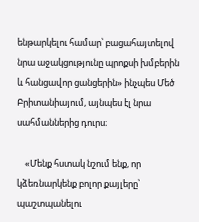ենթարկելու համար՝ բացահայտելով նրա աջակցությունը պրոքսի խմբերին և հանցավոր ցանցերին» ինչպես Մեծ Բրիտանիայում, այնպես էլ նրա սահմաններից դուրս։

    «Մենք հստակ նշում ենք, որ կձեռնարկենք բոլոր քայլերը՝ պաշտպանելու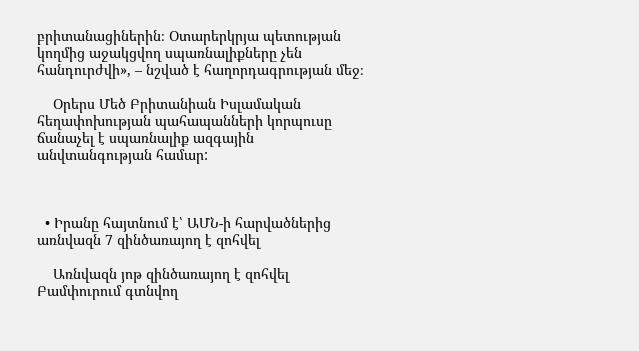բրիտանացիներին։ Օտարերկրյա պետության կողմից աջակցվող սպառնալիքները չեն հանդուրժվի», – նշված է հաղորդագրության մեջ։

    Օրերս Մեծ Բրիտանիան Իսլամական հեղափոխության պահապանների կորպուսը ճանաչել է սպառնալիք ազգային անվտանգության համար:



  • Իրանը հայտնում է՝ ԱՄՆ-ի հարվածներից առնվազն 7 զինծառայող է զոհվել

    Առնվազն յոթ զինծառայող է զոհվել Բամփուրում գտնվող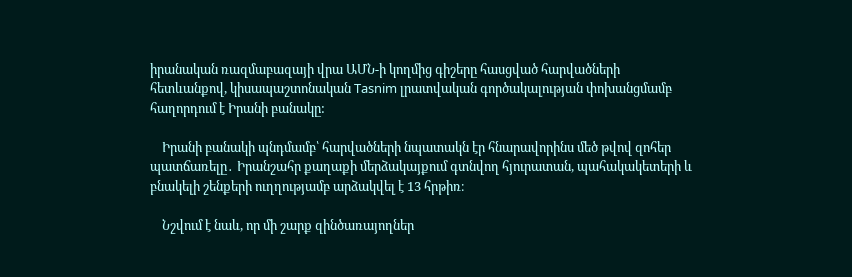իրանական ռազմաբազայի վրա ԱՄՆ-ի կողմից գիշերը հասցված հարվածների հետևանքով, կիսապաշտոնական Tasnim լրատվական գործակալության փոխանցմամբ հաղորդում է Իրանի բանակը:

    Իրանի բանակի պնդմամբ՝ հարվածների նպատակն էր հնարավորինս մեծ թվով զոհեր պատճառելը․ Իրանշահր քաղաքի մերձակայքում գտնվող հյուրատան, պահակակետերի և բնակելի շենքերի ուղղությամբ արձակվել է 13 հրթիռ։

    Նշվում է նաև, որ մի շարք զինծառայողներ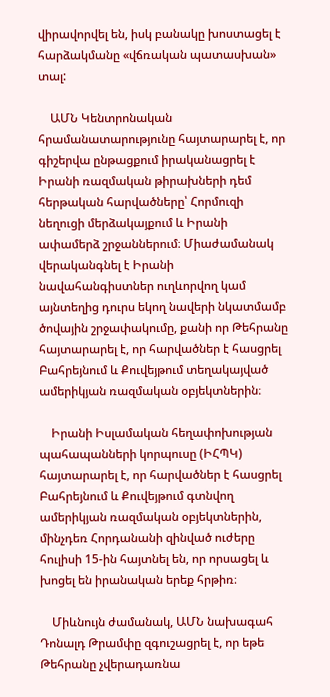վիրավորվել են, իսկ բանակը խոստացել է հարձակմանը «վճռական պատասխան» տալ:

    ԱՄՆ Կենտրոնական հրամանատարությունը հայտարարել է, որ գիշերվա ընթացքում իրականացրել է Իրանի ռազմական թիրախների դեմ հերթական հարվածները՝ Հորմուզի նեղուցի մերձակայքում և Իրանի ափամերձ շրջաններում։ Միաժամանակ վերականգնել է Իրանի նավահանգիստներ ուղևորվող կամ այնտեղից դուրս եկող նավերի նկատմամբ ծովային շրջափակումը, քանի որ Թեհրանը հայտարարել է, որ հարվածներ է հասցրել Բահրեյնում և Քուվեյթում տեղակայված ամերիկյան ռազմական օբյեկտներին։

    Իրանի Իսլամական հեղափոխության պահապանների կորպուսը (ԻՀՊԿ) հայտարարել է, որ հարվածներ է հասցրել Բահրեյնում և Քուվեյթում գտնվող ամերիկյան ռազմական օբյեկտներին, մինչդեռ Հորդանանի զինված ուժերը հուլիսի 15-ին հայտնել են, որ որսացել և խոցել են իրանական երեք հրթիռ։

    Միևնույն ժամանակ, ԱՄՆ նախագահ Դոնալդ Թրամփը զգուշացրել է, որ եթե Թեհրանը չվերադառնա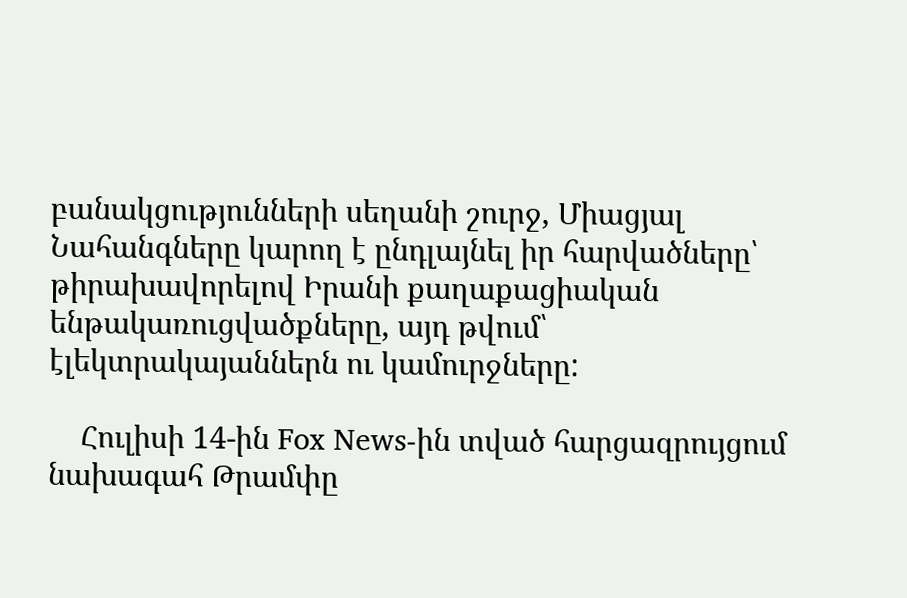բանակցությունների սեղանի շուրջ, Միացյալ Նահանգները կարող է ընդլայնել իր հարվածները՝ թիրախավորելով Իրանի քաղաքացիական ենթակառուցվածքները, այդ թվում՝ էլեկտրակայաններն ու կամուրջները:

    Հուլիսի 14-ին Fox News-ին տված հարցազրույցում նախագահ Թրամփը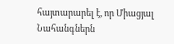հայտարարել է, որ Միացյալ Նահանգներն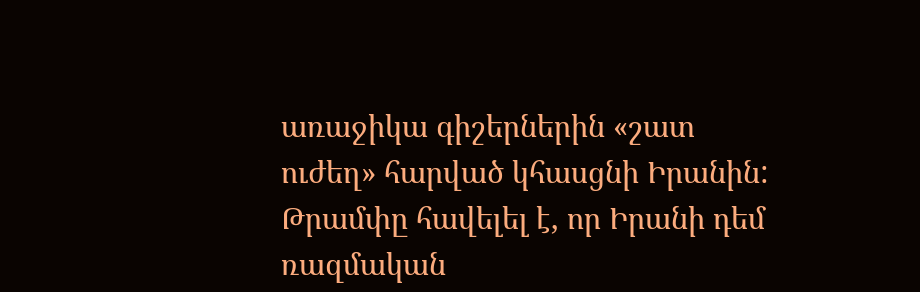առաջիկա գիշերներին «շատ ուժեղ» հարված կհասցնի Իրանին: Թրամփը հավելել է, որ Իրանի դեմ ռազմական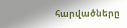հարվածները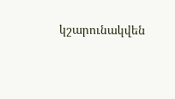կշարունակվեն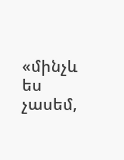«մինչև ես չասեմ,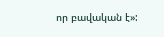որ բավական է»: